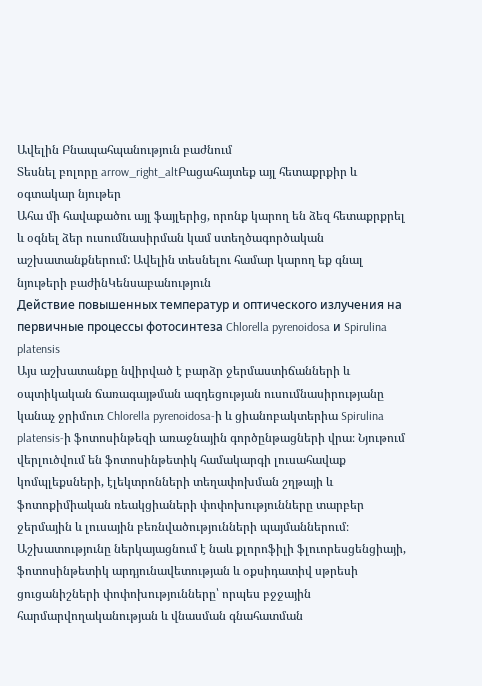Ավելին Բնապահպանություն բաժնում
Տեսնել բոլորը arrow_right_altԲացահայտեք այլ հետաքրքիր և օգտակար նյութեր
Ահա մի հավաքածու այլ ֆայլերից, որոնք կարող են ձեզ հետաքրքրել և օգնել ձեր ուսումնասիրման կամ ստեղծագործական աշխատանքներում: Ավելին տեսնելու համար կարող եք գնալ նյութերի բաժինԿենսաբանություն
Действие повышенных температур и оптического излучения на первичные процессы фотосинтеза Chlorella pyrenoidosa и Spirulina platensis
Այս աշխատանքը նվիրված է բարձր ջերմաստիճանների և օպտիկական ճառագայթման ազդեցության ուսումնասիրությանը կանաչ ջրիմուռ Chlorella pyrenoidosa-ի և ցիանոբակտերիա Spirulina platensis-ի ֆոտոսինթեզի առաջնային գործընթացների վրա։ Նյութում վերլուծվում են ֆոտոսինթետիկ համակարգի լուսահավաք կոմպլեքսների, էլեկտրոնների տեղափոխման շղթայի և ֆոտոքիմիական ռեակցիաների փոփոխությունները տարբեր ջերմային և լուսային բեռնվածությունների պայմաններում։ Աշխատությունը ներկայացնում է նաև քլորոֆիլի ֆլուորեսցենցիայի, ֆոտոսինթետիկ արդյունավետության և օքսիդատիվ սթրեսի ցուցանիշների փոփոխությունները՝ որպես բջջային հարմարվողականության և վնասման գնահատման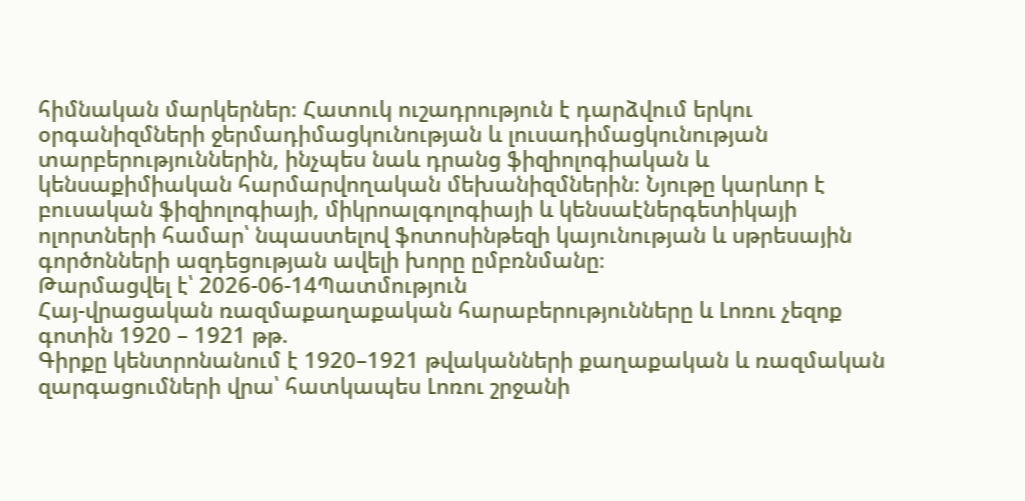հիմնական մարկերներ։ Հատուկ ուշադրություն է դարձվում երկու օրգանիզմների ջերմադիմացկունության և լուսադիմացկունության տարբերություններին, ինչպես նաև դրանց ֆիզիոլոգիական և կենսաքիմիական հարմարվողական մեխանիզմներին։ Նյութը կարևոր է բուսական ֆիզիոլոգիայի, միկրոալգոլոգիայի և կենսաէներգետիկայի ոլորտների համար՝ նպաստելով ֆոտոսինթեզի կայունության և սթրեսային գործոնների ազդեցության ավելի խորը ըմբռնմանը։
Թարմացվել է՝ 2026-06-14Պատմություն
Հայ-վրացական ռազմաքաղաքական հարաբերությունները և Լոռու չեզոք գոտին 1920 – 1921 թթ.
Գիրքը կենտրոնանում է 1920–1921 թվականների քաղաքական և ռազմական զարգացումների վրա՝ հատկապես Լոռու շրջանի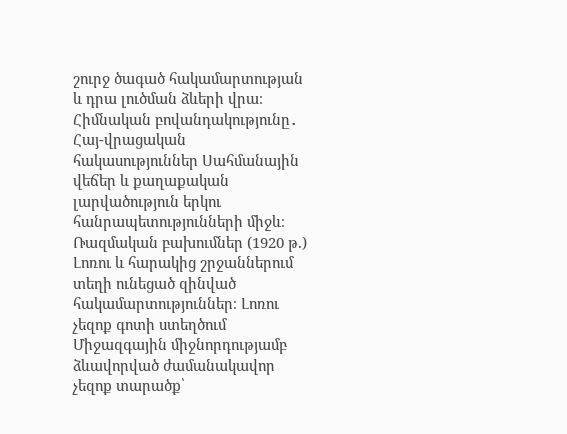շուրջ ծագած հակամարտության և դրա լուծման ձևերի վրա։ Հիմնական բովանդակությունը․ Հայ-վրացական հակասություններ Սահմանային վեճեր և քաղաքական լարվածություն երկու հանրապետությունների միջև։ Ռազմական բախումներ (1920 թ.) Լոռու և հարակից շրջաններում տեղի ունեցած զինված հակամարտություններ։ Լոռու չեզոք գոտի ստեղծում Միջազգային միջնորդությամբ ձևավորված ժամանակավոր չեզոք տարածք՝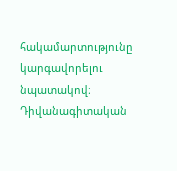հակամարտությունը կարգավորելու նպատակով։ Դիվանագիտական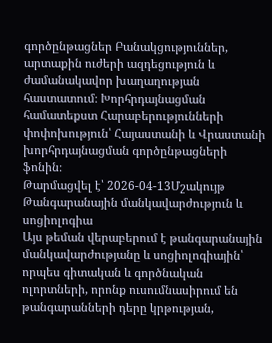գործընթացներ Բանակցություններ, արտաքին ուժերի ազդեցություն և ժամանակավոր խաղաղության հաստատում։ Խորհրդայնացման համատեքստ Հարաբերությունների փոփոխություն՝ Հայաստանի և Վրաստանի խորհրդայնացման գործընթացների ֆոնին։
Թարմացվել է՝ 2026-04-13Մշակույթ
Թանգարանային մանկավարժություն և սոցիոլոգիա
Այս թեման վերաբերում է թանգարանային մանկավարժությանը և սոցիոլոգիային՝ որպես գիտական և գործնական ոլորտների, որոնք ուսումնասիրում են թանգարանների դերը կրթության,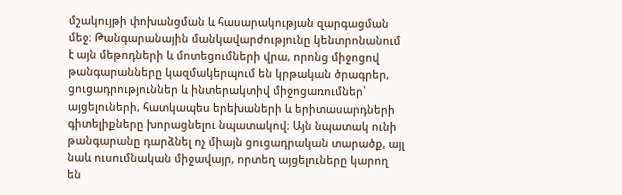մշակույթի փոխանցման և հասարակության զարգացման մեջ։ Թանգարանային մանկավարժությունը կենտրոնանում է այն մեթոդների և մոտեցումների վրա, որոնց միջոցով թանգարանները կազմակերպում են կրթական ծրագրեր, ցուցադրություններ և ինտերակտիվ միջոցառումներ՝ այցելուների, հատկապես երեխաների և երիտասարդների գիտելիքները խորացնելու նպատակով։ Այն նպատակ ունի թանգարանը դարձնել ոչ միայն ցուցադրական տարածք, այլ նաև ուսումնական միջավայր, որտեղ այցելուները կարող են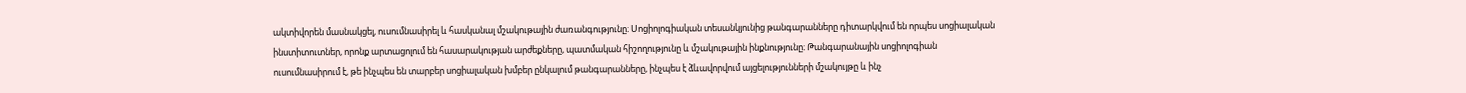ակտիվորեն մասնակցել, ուսումնասիրել և հասկանալ մշակութային ժառանգությունը։ Սոցիոլոգիական տեսանկյունից թանգարանները դիտարկվում են որպես սոցիալական ինստիտուտներ, որոնք արտացոլում են հասարակության արժեքները, պատմական հիշողությունը և մշակութային ինքնությունը։ Թանգարանային սոցիոլոգիան ուսումնասիրում է, թե ինչպես են տարբեր սոցիալական խմբեր ընկալում թանգարանները, ինչպես է ձևավորվում այցելությունների մշակույթը և ինչ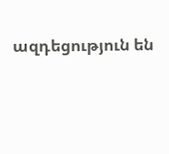ազդեցություն են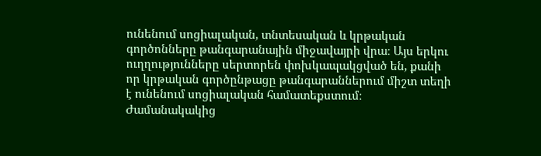ունենում սոցիալական, տնտեսական և կրթական գործոնները թանգարանային միջավայրի վրա։ Այս երկու ուղղությունները սերտորեն փոխկապակցված են, քանի որ կրթական գործընթացը թանգարաններում միշտ տեղի է ունենում սոցիալական համատեքստում։ Ժամանակակից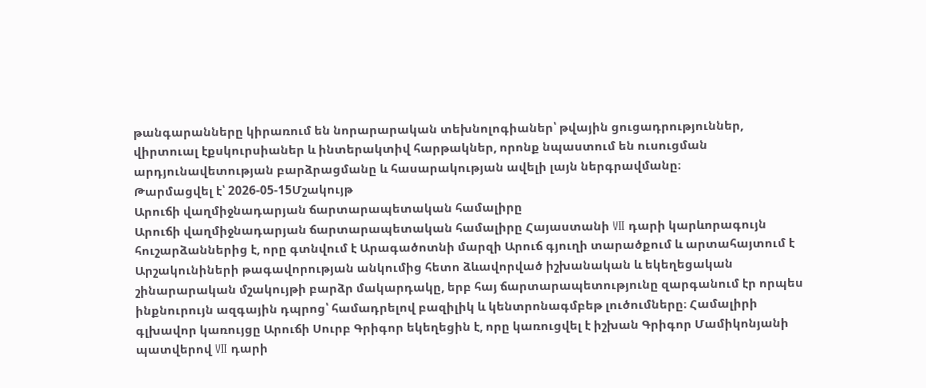թանգարանները կիրառում են նորարարական տեխնոլոգիաներ՝ թվային ցուցադրություններ, վիրտուալ էքսկուրսիաներ և ինտերակտիվ հարթակներ, որոնք նպաստում են ուսուցման արդյունավետության բարձրացմանը և հասարակության ավելի լայն ներգրավմանը։
Թարմացվել է՝ 2026-05-15Մշակույթ
Արուճի վաղմիջնադարյան ճարտարապետական համալիրը
Արուճի վաղմիջնադարյան ճարտարապետական համալիրը Հայաստանի VII դարի կարևորագույն հուշարձաններից է, որը գտնվում է Արագածոտնի մարզի Արուճ գյուղի տարածքում և արտահայտում է Արշակունիների թագավորության անկումից հետո ձևավորված իշխանական և եկեղեցական շինարարական մշակույթի բարձր մակարդակը, երբ հայ ճարտարապետությունը զարգանում էր որպես ինքնուրույն ազգային դպրոց՝ համադրելով բազիլիկ և կենտրոնագմբեթ լուծումները։ Համալիրի գլխավոր կառույցը Արուճի Սուրբ Գրիգոր եկեղեցին է, որը կառուցվել է իշխան Գրիգոր Մամիկոնյանի պատվերով VII դարի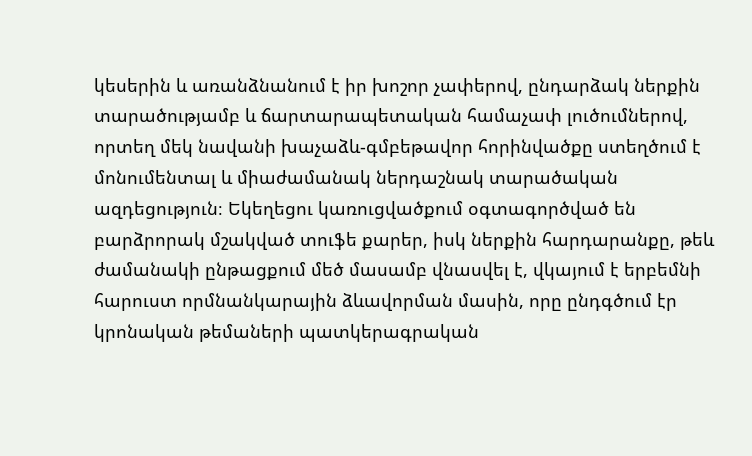կեսերին և առանձնանում է իր խոշոր չափերով, ընդարձակ ներքին տարածությամբ և ճարտարապետական համաչափ լուծումներով, որտեղ մեկ նավանի խաչաձև-գմբեթավոր հորինվածքը ստեղծում է մոնումենտալ և միաժամանակ ներդաշնակ տարածական ազդեցություն։ Եկեղեցու կառուցվածքում օգտագործված են բարձրորակ մշակված տուֆե քարեր, իսկ ներքին հարդարանքը, թեև ժամանակի ընթացքում մեծ մասամբ վնասվել է, վկայում է երբեմնի հարուստ որմնանկարային ձևավորման մասին, որը ընդգծում էր կրոնական թեմաների պատկերագրական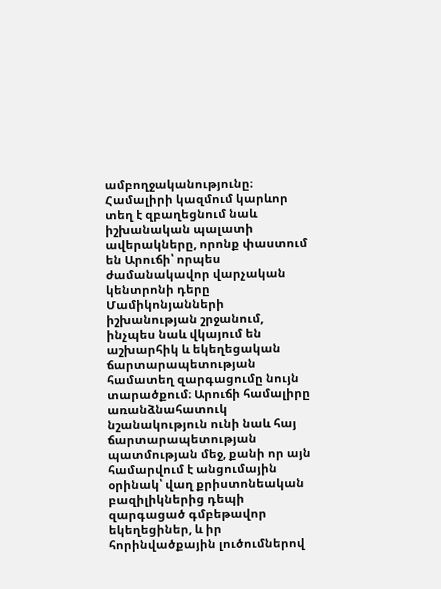ամբողջականությունը։ Համալիրի կազմում կարևոր տեղ է զբաղեցնում նաև իշխանական պալատի ավերակները, որոնք փաստում են Արուճի՝ որպես ժամանակավոր վարչական կենտրոնի դերը Մամիկոնյանների իշխանության շրջանում, ինչպես նաև վկայում են աշխարհիկ և եկեղեցական ճարտարապետության համատեղ զարգացումը նույն տարածքում։ Արուճի համալիրը առանձնահատուկ նշանակություն ունի նաև հայ ճարտարապետության պատմության մեջ, քանի որ այն համարվում է անցումային օրինակ՝ վաղ քրիստոնեական բազիլիկներից դեպի զարգացած գմբեթավոր եկեղեցիներ, և իր հորինվածքային լուծումներով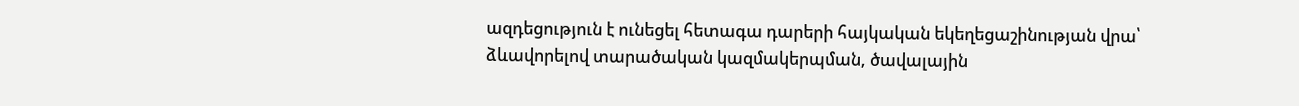ազդեցություն է ունեցել հետագա դարերի հայկական եկեղեցաշինության վրա՝ ձևավորելով տարածական կազմակերպման, ծավալային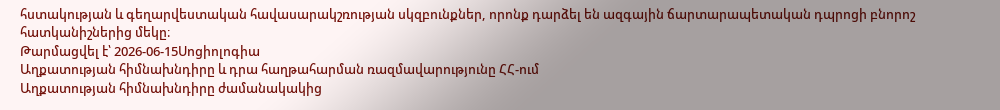հստակության և գեղարվեստական հավասարակշռության սկզբունքներ, որոնք դարձել են ազգային ճարտարապետական դպրոցի բնորոշ հատկանիշներից մեկը։
Թարմացվել է՝ 2026-06-15Սոցիոլոգիա
Աղքատության հիմնախնդիրը և դրա հաղթահարման ռազմավարությունը ՀՀ-ում
Աղքատության հիմնախնդիրը ժամանակակից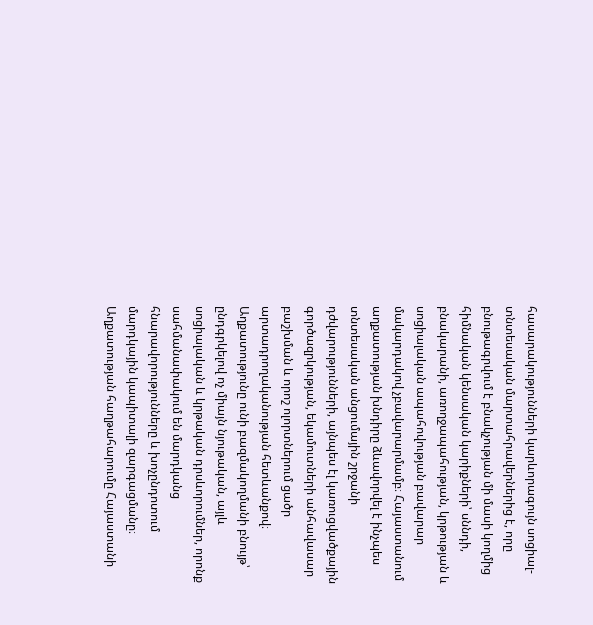հասարակությունների կարևորագույն սոցիալ-տնտեսական մարտահրավերներից է, որը բնութագրվում է բնակչության մի մասի կողմից հիմնական կենսական կարիքների՝ սննդի, բնակարանի, առողջապահության, կրթության և սոցիալական ապահովության բավարար մակարդակով չբավարարմամբ։ Հայաստանում աղքատության խնդիրը ձևավորվել է ինչպես տնտեսական անցումային շրջանի դժվարությունների, այնպես էլ կառուցվածքային գործազրկության, եկամուտների անհավասար բաշխման և որոշ ոլորտներում ցածր արտադրողականության հետևանքով։ Աղքատությունը ունի բազմակողմանի բնույթ՝ ընդգրկելով ոչ միայն նյութական, այլև սոցիալական և կրթական դրսևորումներ, որոնք սահմանափակում են մարդկանց հնարավորությունները և խոչընդոտում մարդկային կապիտալի զարգացմանը։ Աղքատության հաղթահարումը Հայաստանի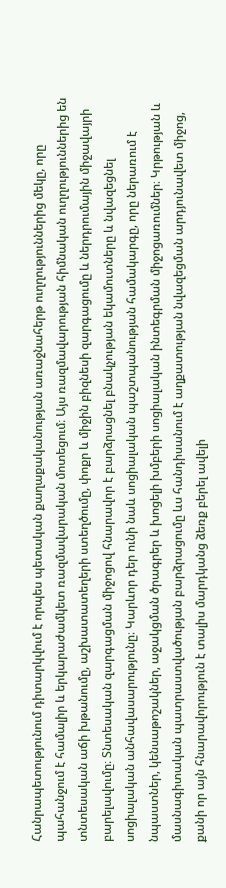Հանրապետությունում դիտարկվում է որպես պետական քաղաքականության առաջնահերթ ուղղություններից մեկը, որը պահանջում է համալիր և երկարաժամկետ ռազմավարական մոտեցում։ Այս ռազմավարության հիմնական ուղղություններից են տնտեսական աճի խթանումը, աշխատատեղերի ստեղծումը, փոքր և միջին բիզնեսի զարգացումը և ներդրումային միջավայրի բարելավումը։ Տնտեսական զարգացման միջոցով հնարավոր է բարձրացնել բնակչության եկամուտները և նվազեցնել սոցիալական անհավասարությունը։ Կարևոր դեր ունի նաև սոցիալական պաշտպանության համակարգը, որը ներառում է նպաստներ, կենսաթոշակներ, աջակցման ծրագրեր և խոցելի խմբերի սոցիալական ինտեգրման միջոցառումներ։ Կրթության և մասնագիտական պատրաստվածության բարձրացումը ևս հանդիսանում է աղքատության նվազեցման արդյունավետ միջոց, քանի որ այն հնարավորություն է տալիս մարդկանց ձեռք բերել ավելի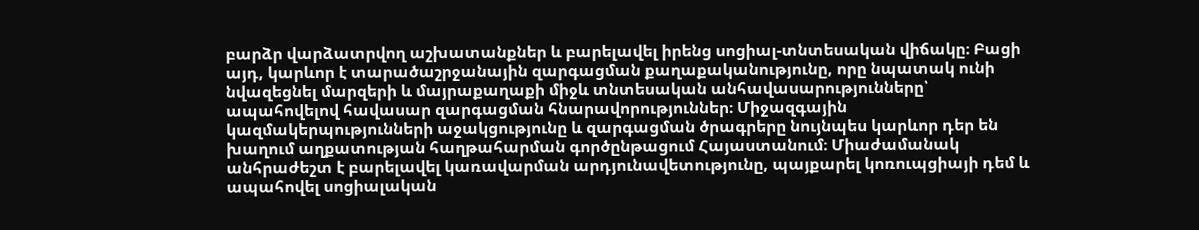բարձր վարձատրվող աշխատանքներ և բարելավել իրենց սոցիալ-տնտեսական վիճակը։ Բացի այդ, կարևոր է տարածաշրջանային զարգացման քաղաքականությունը, որը նպատակ ունի նվազեցնել մարզերի և մայրաքաղաքի միջև տնտեսական անհավասարությունները՝ ապահովելով հավասար զարգացման հնարավորություններ։ Միջազգային կազմակերպությունների աջակցությունը և զարգացման ծրագրերը նույնպես կարևոր դեր են խաղում աղքատության հաղթահարման գործընթացում Հայաստանում։ Միաժամանակ անհրաժեշտ է բարելավել կառավարման արդյունավետությունը, պայքարել կոռուպցիայի դեմ և ապահովել սոցիալական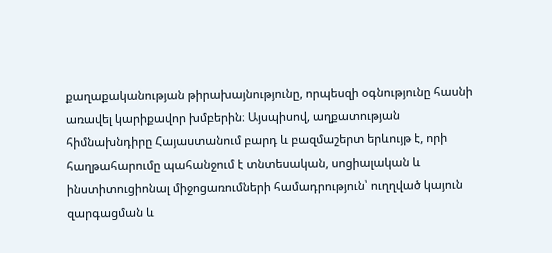քաղաքականության թիրախայնությունը, որպեսզի օգնությունը հասնի առավել կարիքավոր խմբերին։ Այսպիսով, աղքատության հիմնախնդիրը Հայաստանում բարդ և բազմաշերտ երևույթ է, որի հաղթահարումը պահանջում է տնտեսական, սոցիալական և ինստիտուցիոնալ միջոցառումների համադրություն՝ ուղղված կայուն զարգացման և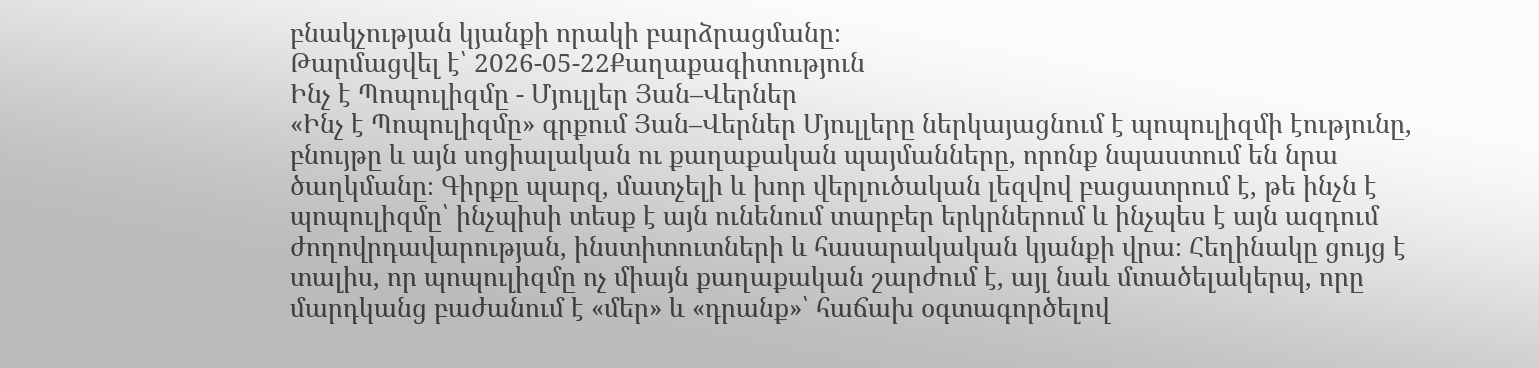բնակչության կյանքի որակի բարձրացմանը։
Թարմացվել է՝ 2026-05-22Քաղաքագիտություն
Ինչ է Պոպուլիզմը - Մյուլլեր Յան–Վերներ
«Ինչ է Պոպուլիզմը» գրքում Յան–Վերներ Մյուլլերը ներկայացնում է պոպուլիզմի էությունը, բնույթը և այն սոցիալական ու քաղաքական պայմանները, որոնք նպաստում են նրա ծաղկմանը։ Գիրքը պարզ, մատչելի և խոր վերլուծական լեզվով բացատրում է, թե ինչն է պոպուլիզմը՝ ինչպիսի տեսք է այն ունենում տարբեր երկրներում և ինչպես է այն ազդում ժողովրդավարության, ինստիտուտների և հասարակական կյանքի վրա։ Հեղինակը ցույց է տալիս, որ պոպուլիզմը ոչ միայն քաղաքական շարժում է, այլ նաև մտածելակերպ, որը մարդկանց բաժանում է «մեր» և «դրանք»՝ հաճախ օգտագործելով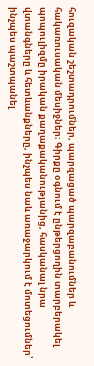հուզական շեշտադրումներ, պարզացած պարզաբանումներ և հակառուսական մեսիջներ։ Գիրքը օգնում է ընթերցողին տարբերակել պոպուլիզմը իրական քաղաքականությանից, հասկանալ նրա վտանգները և հետևանքները, ինչպես նաև առաջարկում է մոտեցումներ՝ ինչպես պաշտպանել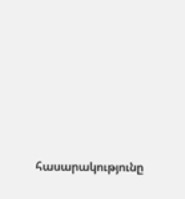հասարակությունը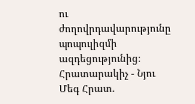ու ժողովրդավարությունը պոպուլիզմի ազդեցությունից։ Հրատարակիչ - Նյու Մեգ Հրատ.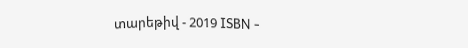տարեթիվ - 2019 ISBN -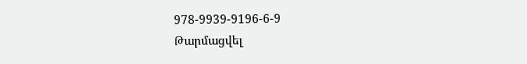978-9939-9196-6-9
Թարմացվել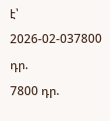է՝ 2026-02-037800 դր.
7800 դր.